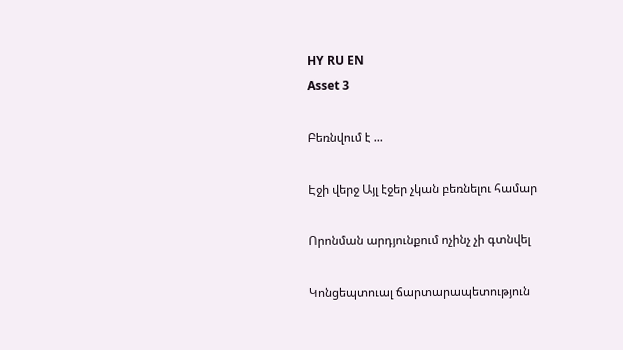HY RU EN
Asset 3

Բեռնվում է ...

Էջի վերջ Այլ էջեր չկան բեռնելու համար

Որոնման արդյունքում ոչինչ չի գտնվել

Կոնցեպտուալ ճարտարապետություն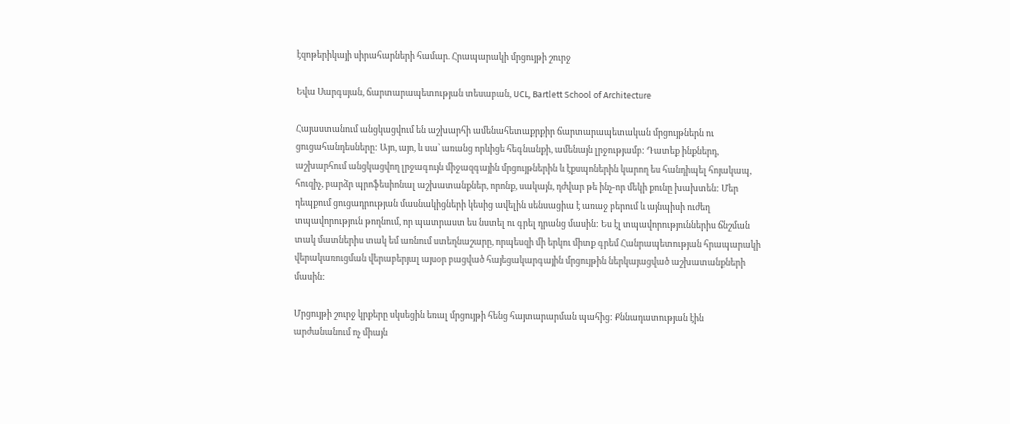էզոթերիկայի սիրահարների համար. Հրապարակի մրցույթի շուրջ

Եվա Սարգսյան, ճարտարապետության տեսաբան, UCL, Bartlett School of Architecture

Հայաստանում անցկացվում են աշխարհի ամենահետաքրքիր ճարտարապետական մրցույթներն ու ցուցահանդեսները: Այո, այո, և սա՝ առանց որևիցե հեգնանքի, ամենայն լրջությամբ: Դատեք ինքներդ, աշխարհում անցկացվող լրջագույն միջազգային մրցույթներին և էքսպոներին կարող ես հանդիպել հոյակապ, հուզիչ, բարձր պրոֆեսիոնալ աշխատանքներ, որոնք, սակայն, դժվար թե ինչ-որ մեկի քունը խախտեն: Մեր դեպքում ցուցադրության մասնակիցների կեսից ավելին սենսացիա է առաջ բերում և այնպիսի ուժեղ տպավորություն թողնում, որ պատրաստ ես նստել ու գրել դրանց մասին: Ես էլ տպավորություններիս ճնշման տակ մատներիս տակ եմ առնում ստեղնաշարը, որպեսզի մի երկու միտք գրեմ Հանրապետության հրապարակի վերակառուցման վերաբերյալ այսօր բացված հայեցակարգային մրցույթին ներկայացված աշխատանքների մասին:

Մրցույթի շուրջ կրքերը սկսեցին եռալ մրցույթի հենց հայտարարման պահից: Քննադատության էին արժանանում ոչ միայն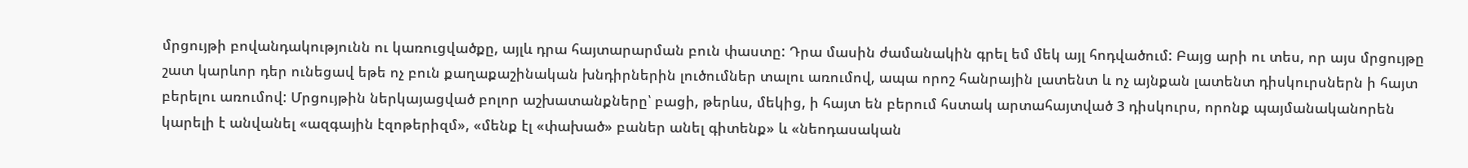մրցույթի բովանդակությունն ու կառուցվածքը, այլև դրա հայտարարման բուն փաստը: Դրա մասին ժամանակին գրել եմ մեկ այլ հոդվածում: Բայց արի ու տես, որ այս մրցույթը շատ կարևոր դեր ունեցավ եթե ոչ բուն քաղաքաշինական խնդիրներին լուծումներ տալու առումով, ապա որոշ հանրային լատենտ և ոչ այնքան լատենտ դիսկուրսներն ի հայտ բերելու առումով: Մրցույթին ներկայացված բոլոր աշխատանքները՝ բացի, թերևս, մեկից, ի հայտ են բերում հստակ արտահայտված 3 դիսկուրս, որոնք պայմանականորեն կարելի է անվանել «ազգային էզոթերիզմ», «մենք էլ «փախած» բաներ անել գիտենք» և «նեոդասական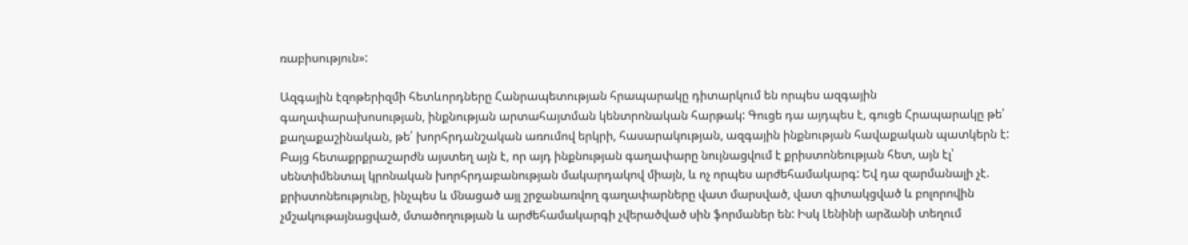ռաբիսություն»:

Ազգային էզոթերիզմի հետևորդները Հանրապետության հրապարակը դիտարկում են որպես ազգային գաղափարախոսության, ինքնության արտահայտման կենտրոնական հարթակ: Գուցե դա այդպես է, գուցե Հրապարակը թե՛ քաղաքաշինական, թե՛ խորհրդանշական առումով երկրի, հասարակության, ազգային ինքնության հավաքական պատկերն է: Բայց հետաքրքրաշարժն այստեղ այն է, որ այդ ինքնության գաղափարը նույնացվում է քրիստոնեության հետ, այն էլ՝ սենտիմենտալ կրոնական խորհրդաբանության մակարդակով միայն, և ոչ որպես արժեհամակարգ: Եվ դա զարմանալի չէ. քրիստոնեությունը, ինչպես և մնացած այլ շրջանառվող գաղափարները վատ մարսված, վատ գիտակցված և բոլորովին չմշակութայնացված, մտածողության և արժեհամակարգի չվերածված սին ֆորմաներ են: Իսկ Լենինի արձանի տեղում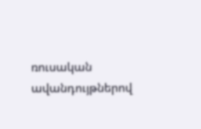ռուսական ավանդույթներով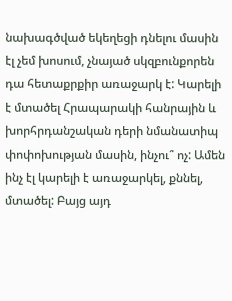նախագծված եկեղեցի դնելու մասին էլ չեմ խոսում, չնայած սկզբունքորեն դա հետաքրքիր առաջարկ է: Կարելի է մտածել Հրապարակի հանրային և խորհրդանշական դերի նմանատիպ փոփոխության մասին, ինչու՞ ոչ: Ամեն ինչ էլ կարելի է առաջարկել, քննել, մտածել: Բայց այդ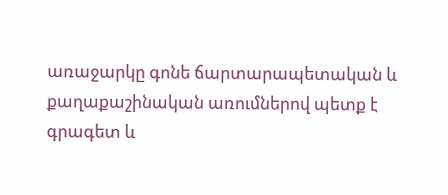առաջարկը գոնե ճարտարապետական և քաղաքաշինական առումներով պետք է գրագետ և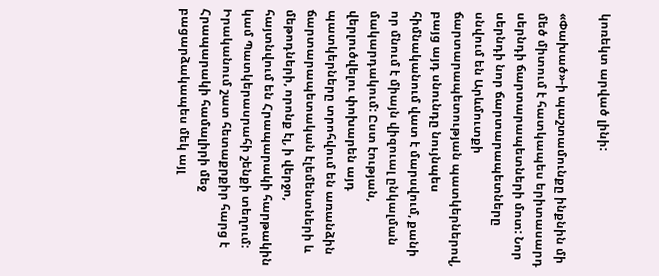կոռեկտ արված լինի:

«Փախած»-ի պաշտամունքը ինքնին մի մեծ միտում է հատկապես երիտասարդ սերնդի ճարտարապետների մոտ: Նոր սերնդի նոր ճարտարապետները սնվում են Արևմուտքի ճարտարապետության պատկերներով, բայց այդ սնունդը նույնպես հիմնականում վատ է մարսվում, քանի որ մնում է միայն վիզուալ ընկալման մակարդակում: Ըստ էության, վերլուծվելու փոխարեն այդ պատկերները տրոհվում են առանձին ճարտարապետական էլեմենտների և մեթոդների, որոնք էլ, ի վերջո, հայտնվում են Հրապարակի հարթակին կամ Պատկերասրահի շենքի տեղում: Իրականում շատ հետաքրքիր հարց է Հրապարակի համալիրի մեջ բացարձակապես մեկ այլ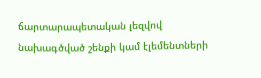ճարտարապետական լեզվով նախագծված շենքի կամ էլեմենտների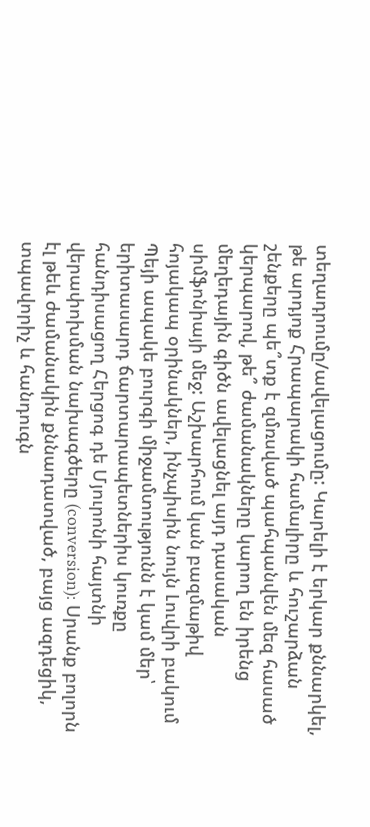տեղադրումը/ավելացումը: Կարելի է երկար քննարկել, թե արդյոք Հրապարակի համալիրը և հուշարձան շենքերը պե՞տք է զմռսված պահպանվեն մեզ հասած կերպարով, թե՞ ժամանակները կարող են իրենց մեղեդային գիծն ավելացնել այդ դասական սիմֆոնիայի մեջ: Աշխարհում կան բազմաթիվ հոյակապ օրինակներ, ինչպիսին նույն Լուվրի բակում Պեյի ապակե բուրգի միջամտությունն է կամ մեր՝ երիտասարդ ճարտարապետներիս կուռքը հանդիսացող Հերցոգ դե Մյուրոնի հայտնի վերափոխման նախագծերը (conversion): Սրանք բոլորն էլ թեև ժամանակին քննադատված, բայց ազդեցիկ, տպավորիչ և հանդուգն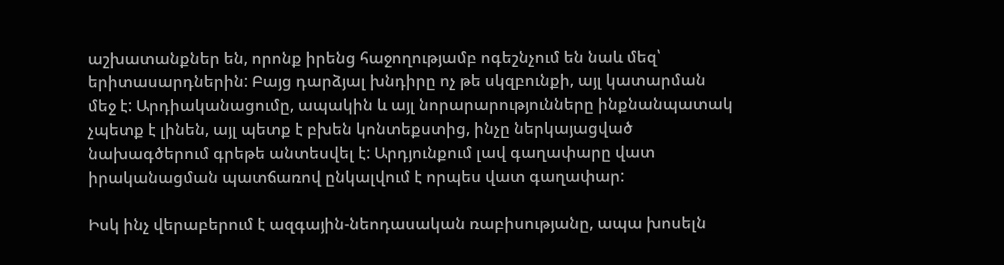աշխատանքներ են, որոնք իրենց հաջողությամբ ոգեշնչում են նաև մեզ՝ երիտասարդներին: Բայց դարձյալ խնդիրը ոչ թե սկզբունքի, այլ կատարման մեջ է: Արդիականացումը, ապակին և այլ նորարարությունները ինքնանպատակ չպետք է լինեն, այլ պետք է բխեն կոնտեքստից, ինչը ներկայացված նախագծերում գրեթե անտեսվել է: Արդյունքում լավ գաղափարը վատ իրականացման պատճառով ընկալվում է որպես վատ գաղափար:

Իսկ ինչ վերաբերում է ազգային-նեոդասական ռաբիսությանը, ապա խոսելն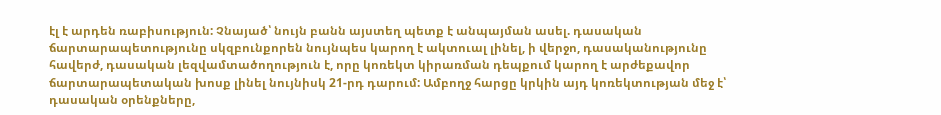էլ է արդեն ռաբիսություն: Չնայած՝ նույն բանն այստեղ պետք է անպայման ասել. դասական ճարտարապետությունը սկզբունքորեն նույնպես կարող է ակտուալ լինել, ի վերջո, դասականությունը հավերժ, դասական լեզվամտածողություն է, որը կոռեկտ կիրառման դեպքում կարող է արժեքավոր ճարտարապետական խոսք լինել նույնիսկ 21-րդ դարում: Ամբողջ հարցը կրկին այդ կոռեկտության մեջ է՝ դասական օրենքները,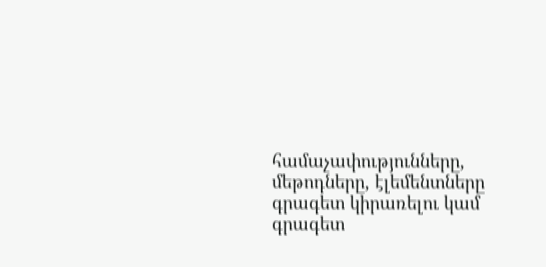համաչափությունները, մեթոդները, էլեմենտները գրագետ կիրառելու կամ գրագետ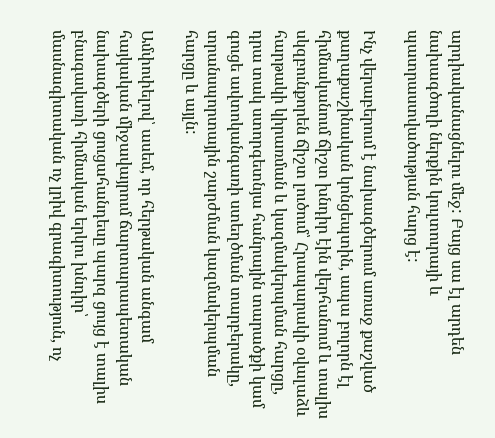արդիականացնելու մեջ: Բայց սա էլ արդեն նախագծողի ներքին կուլտուրայի և պատրաստվածության հարց է:

Ինչ վերաբերում է նախագծերում առաջ քաշված քաղաքաշինական կոնցեպտին, ապա բոլորն էլ հիմնականում ճիշտ խնդիր էին վերհանում և տալիս սկզբունքորեն ճիշտ լուծում՝ Հրապարակի օվալաձև հարթակի կիրառման և կազմակերպման հարցը, դրա տակ ստորգետնյա հանրային տարածքի կամ գուցե ավտոկանգառի ստեղծման տարբերակը, տրանսպորտային շարժման կազմակերպման հարցը և այլն:

Ամփոփելով՝ ասեմ, որ հերթական անգամ հայկական միջավայրում ճարտարապետական նախագծերի ցուցահանդեսը պարզ ցույց է տալիս բնագավառի հիմնական երկու խնդիր՝ մասնագիտական ոչ լրիվ գրագիտություն, ոչ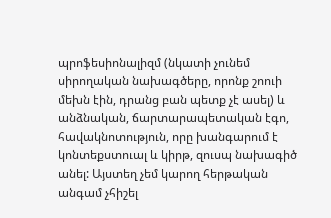պրոֆեսիոնալիզմ (նկատի չունեմ սիրողական նախագծերը, որոնք շոուի մեխն էին, դրանց բան պետք չէ ասել) և անձնական, ճարտարապետական էգո, հավակնոտություն, որը խանգարում է կոնտեքստուալ և կիրթ, զուսպ նախագիծ անել: Այստեղ չեմ կարող հերթական անգամ չհիշել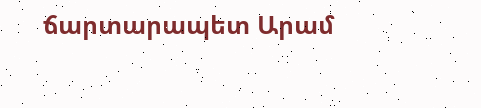ճարտարապետ Արամ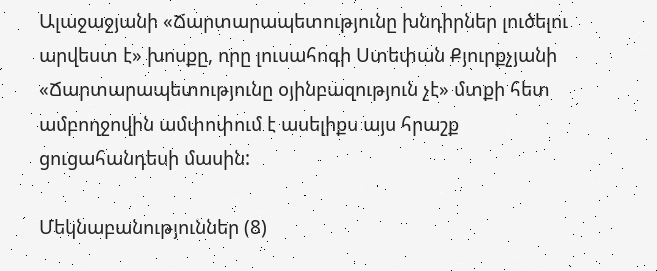Ալաջաջյանի «Ճարտարապետությունը խնդիրներ լուծելու արվեստ է» խոսքը, որը լուսահոգի Ստեփան Քյուրքչյանի «Ճարտարապետությունը օյինբազություն չէ» մտքի հետ ամբողջովին ամփոփում է ասելիքս այս հրաշք ցուցահանդեսի մասին:

Մեկնաբանություններ (8)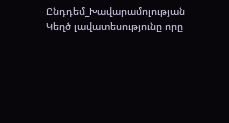Ընդդեմ_Խավարամոլության
Կեղծ լավատեսությունը որը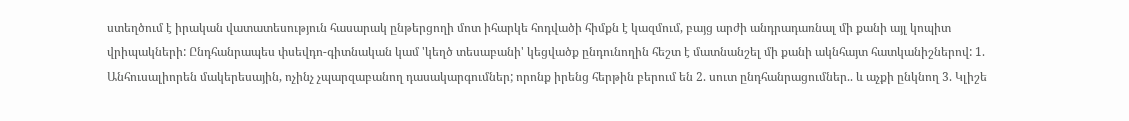ստեղծում է իրական վատատեսություն հասարակ ընթերցողի մոտ իհարկե հոդվածի հիմքն է կազմում, բայց արժի անդրադառնալ մի քանի այլ կոպիտ վրիպակների: Ընդհանրապես փսեվդո-գիտնական կամ 'կեղծ տեսաբանի' կեցվածք ընդունողին հեշտ է մատնանշել մի քանի ակնհայտ հատկանիշներով: 1. Անհուսալիորեն մակերեսային, ոչինչ չպարզաբանող դասակարգումներ; որոնք իրենց հերթին բերում են 2. սուտ ընդհանրացումներ.. և աչքի ընկնող 3. Կլիշե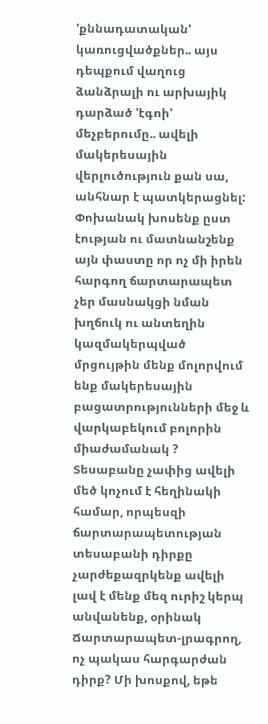'քննադատական' կառուցվածքներ.. այս դեպքում վաղուց ձանձրալի ու արխայիկ դարձած 'էգոի' մեչբերումը.. ավելի մակերեսային վերլուծություն քան սա, անհնար է պատկերացնել: Փոխանակ խոսենք ըստ էության ու մատնանշենք այն փաստը որ ոչ մի իրեն հարգող ճարտարապետ չեր մասնակցի նման խղճուկ ու անտեղին կազմակերպված մրցույթին մենք մոլորվում ենք մակերեսային բացատրությունների մեջ և վարկաբեկում բոլորին միաժամանակ ? Տեսաբանը չափից ավելի մեծ կոչում է հեղինակի համար, որպեսզի ճարտարապետության տեսաբանի դիրքը չարժեքազրկենք ավելի լավ է մենք մեզ ուրիշ կերպ անվանենք, օրինակ Ճարտարապետ-լրագրող, ոչ պակաս հարգարժան դիրք? Մի խոսքով, եթե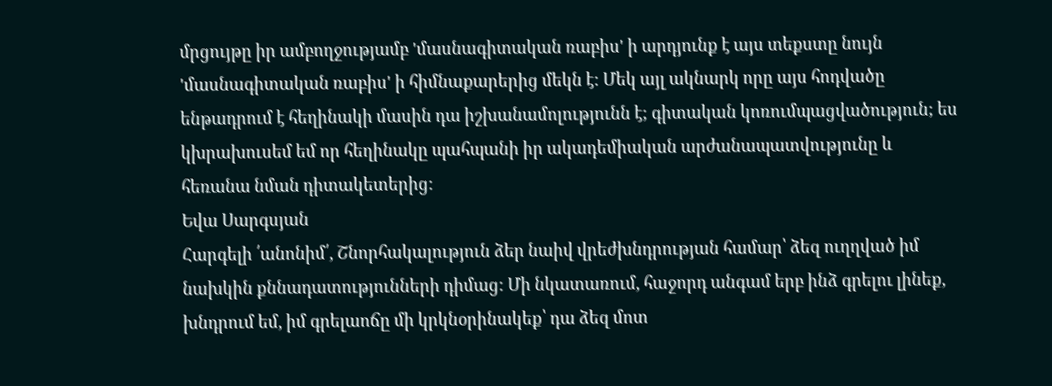մրցույթը իր ամբողջությամբ 'մասնագիտական ռաբիս' ի արդյունք է այս տեքստը նույն 'մասնագիտական ռաբիս' ի հիմնաքարերից մեկն է: Մեկ այլ ակնարկ որը այս հոդվածը ենթադրում է հեղինակի մասին դա իշխանամոլությունն է; գիտական կոռումպացվածություն; ես կխրախուսեմ եմ որ հեղինակը պահպանի իր ակադեմիական արժանապատվությունը և հեռանա նման դիտակետերից:
Եվա Սարգսյան
Հարգելի ՛անոնիմ՛, Շնորհակալություն ձեր նաիվ վրեժխնդրության համար՝ ձեզ ուղղված իմ նախկին քննադատությունների դիմաց: Մի նկատառում, հաջորդ անգամ երբ ինձ գրելու լինեք, խնդրում եմ, իմ գրելաոճը մի կրկնօրինակեք՝ դա ձեզ մոտ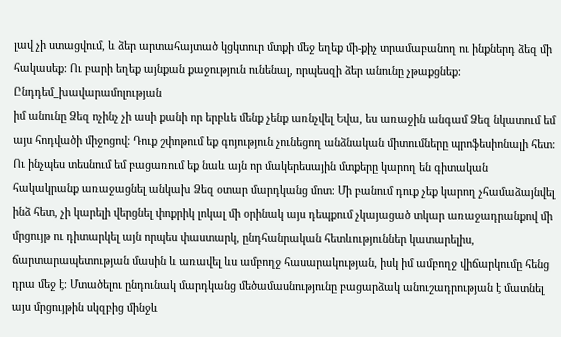լավ չի ստացվում, և ձեր արտահայտած կցկտուր մտքի մեջ եղեք մի-քիչ տրամաբանող ու ինքներդ ձեզ մի հակասեք: Ու բարի եղեք այնքան քաջություն ունենալ, որպեսզի ձեր անունը չթաքցնեք:
Ընդդեմ_խավարամոլության
իմ անունը Ձեզ ոչինչ չի ասի քանի որ երբևե մենք չենք առնչվել Եվա, ես առաջին անգամ Ձեզ նկատում եմ այս հոդվածի միջոցով։ Դուք շփոթում եք գոյություն չունեցող անձնական միտումները պրոֆեսիոնալի հետ։ Ու ինչպես տեսնում եմ բացառում եք նաև այն որ մակերեսային մտքերը կարող են գիտական հակակրանք առաջացնել անկախ Ձեզ օտար մարդկանց մոտ։ Մի բանում դուք չեք կարող չհամաձայնվել ինձ հետ, չի կարելի վերցնել փոքրիկ լոկալ մի օրինակ այս դեպքում չկայացած տկար առաջադրանքով մի մրցույթ ու դիտարկել այն որպես փաստարկ, ընդհանրական հետևություններ կատարելիս, ճարտարապետության մասին և առավել ևս ամբողջ հասարակության, իսկ իմ ամբողջ վիճարկումը հենց դրա մեջ է։ Մտածելու ընդունակ մարդկանց մեծամասնությունը բացարձակ անուշադրության է մատնել այս մրցույթին սկզբից մինջև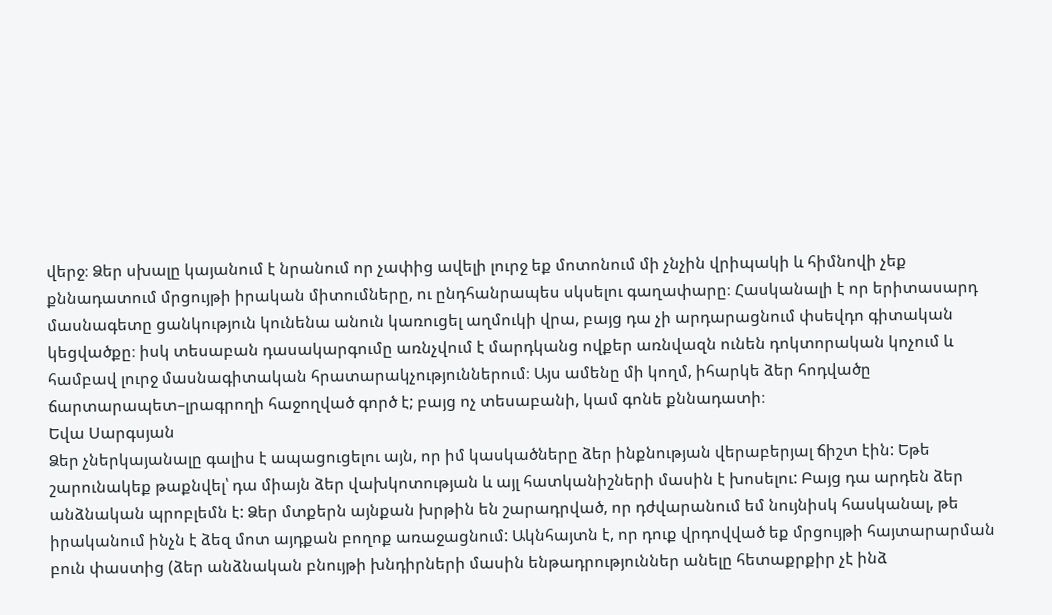վերջ։ Ձեր սխալը կայանում է նրանում որ չափից ավելի լուրջ եք մոտոնում մի չնչին վրիպակի և հիմնովի չեք քննադատում մրցույթի իրական միտումները, ու ընդհանրապես սկսելու գաղափարը։ Հասկանալի է որ երիտասարդ մասնագետը ցանկություն կունենա անուն կառուցել աղմուկի վրա, բայց դա չի արդարացնում փսեվդո գիտական կեցվածքը։ իսկ տեսաբան դասակարգումը առնչվում է մարդկանց ովքեր առնվազն ունեն դոկտորական կոչում և համբավ լուրջ մասնագիտական հրատարակչություններում։ Այս ամենը մի կողմ, իհարկե ձեր հոդվածը ճարտարապետ–լրագրողի հաջողված գործ է; բայց ոչ տեսաբանի, կամ գոնե քննադատի։
Եվա Սարգսյան
Ձեր չներկայանալը գալիս է ապացուցելու այն, որ իմ կասկածները ձեր ինքնության վերաբերյալ ճիշտ էին: Եթե շարունակեք թաքնվել՝ դա միայն ձեր վախկոտության և այլ հատկանիշների մասին է խոսելու: Բայց դա արդեն ձեր անձնական պրոբլեմն է: Ձեր մտքերն այնքան խրթին են շարադրված, որ դժվարանում եմ նույնիսկ հասկանալ, թե իրականում ինչն է ձեզ մոտ այդքան բողոք առաջացնում: Ակնհայտն է, որ դուք վրդովված եք մրցույթի հայտարարման բուն փաստից (ձեր անձնական բնույթի խնդիրների մասին ենթադրություններ անելը հետաքրքիր չէ ինձ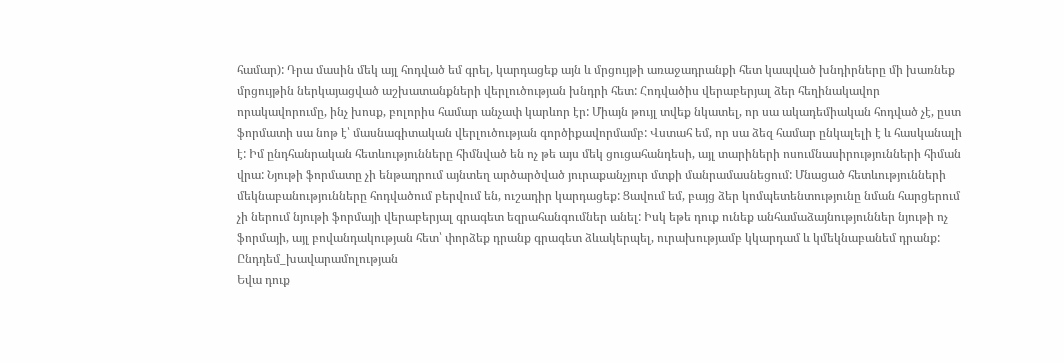համար): Դրա մասին մեկ այլ հոդված եմ գրել, կարդացեք այն և մրցույթի առաջադրանքի հետ կապված խնդիրները մի խառնեք մրցույթին ներկայացված աշխատանքների վերլուծության խնդրի հետ: Հոդվածիս վերաբերյալ ձեր հեղինակավոր որակավորումը, ինչ խոսք, բոլորիս համար անչափ կարևոր էր: Միայն թույլ տվեք նկատել, որ սա ակադեմիական հոդված չէ, ըստ ֆորմատի սա նոթ է՝ մասնագիտական վերլուծության գործիքավորմամբ: Վստահ եմ, որ սա ձեզ համար ընկալելի է և հասկանալի է: Իմ ընդհանրական հետևությունները հիմնված են ոչ թե այս մեկ ցուցահանդեսի, այլ տարիների ոսումնասիրությունների հիման վրա: Նյութի ֆորմատը չի ենթադրում այնտեղ արծարծված յուրաքանչյուր մտքի մանրամասնեցում: Մնացած հետևությունների մեկնաբանությունները հոդվածում բերվում են, ուշադիր կարդացեք: Ցավում եմ, բայց ձեր կոմպետենտությունը նման հարցերում չի ներում նյութի ֆորմայի վերաբերյալ գրագետ եզրահանգումներ անել: Իսկ եթե դուք ունեք անհամաձայնություններ նյութի ոչ ֆորմայի, այլ բովանդակության հետ՝ փորձեք դրանք գրագետ ձևակերպել, ուրախությամբ կկարդամ և կմեկնաբանեմ դրանք:
Ընդդեմ_խավարամոլության
Եվա դուք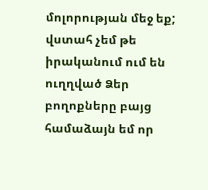մոլորության մեջ եք; վստահ չեմ թե իրականում ում են ուղղված Ձեր բողոքները բայց համաձայն եմ որ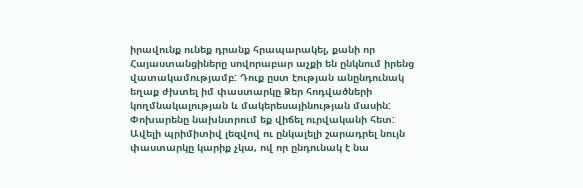իրավունք ունեք դրանք հրապարակել, քանի որ Հայաստանցիները սովորաբար աչքի են ընկնում իրենց վատակամությամբ: Դուք ըստ էության անընդունակ եղաք ժխտել իմ փաստարկը Ձեր հոդվածների կողմնակալության և մակերեսայինության մասին: Փոխարենը նախնտրում եք վիճել ուրվականի հետ: Ավելի պրիմիտիվ լեզվով ու ընկալելի շարադրել նույն փաստարկը կարիք չկա, ով որ ընդունակ է նա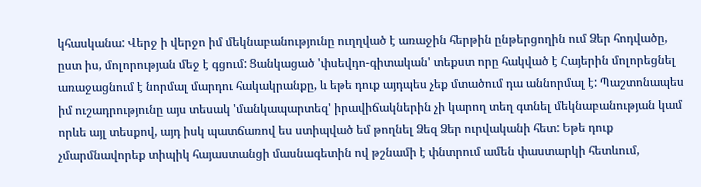կհասկանա: Վերջ ի վերջո իմ մեկնաբանությունը ուղղված է առաջին հերթին ընթերցողին ում Ձեր հոդվածը, ըստ իս, մոլորության մեջ է գցում: Ցանկացած 'փսեվդո-գիտական' տեքստ որը հակված է Հայերին մոլորեցնել առաջացնում է նորմալ մարդու հակակրանքը, և եթե դուք այդպես չեք մտածում դա աննորմալ է: Պաշտոնապես իմ ուշադրությունը այս տեսակ 'մանկապարտեզ' իրավիճակներին չի կարող տեղ գտնել մեկնաբանության կամ որևե այլ տեսքով, այդ իսկ պատճառով ես ստիպված եմ թողնել Ձեզ Ձեր ուրվականի հետ: Եթե դուք չմարմնավորեք տիպիկ հայաստանցի մասնագետին ով թշնամի է փնտրում ամեն փաստարկի հետևում,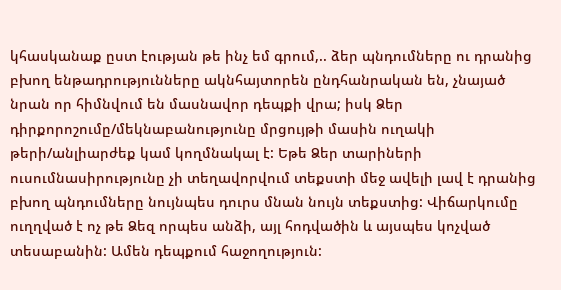կհասկանաք ըստ էության թե ինչ եմ գրում,.. ձեր պնդումները ու դրանից բխող ենթադրությունները ակնհայտորեն ընդհանրական են, չնայած նրան որ հիմնվում են մասնավոր դեպքի վրա; իսկ Ձեր դիրքորոշումը/մեկնաբանությունը մրցույթի մասին ուղակի թերի/անլիարժեք կամ կողմնակալ է: Եթե Ձեր տարիների ուսումնասիրությունը չի տեղավորվում տեքստի մեջ ավելի լավ է դրանից բխող պնդումները նույնպես դուրս մնան նույն տեքստից: Վիճարկումը ուղղված է ոչ թե Ձեզ որպես անձի, այլ հոդվածին և այսպես կոչված տեսաբանին: Ամեն դեպքում հաջողություն: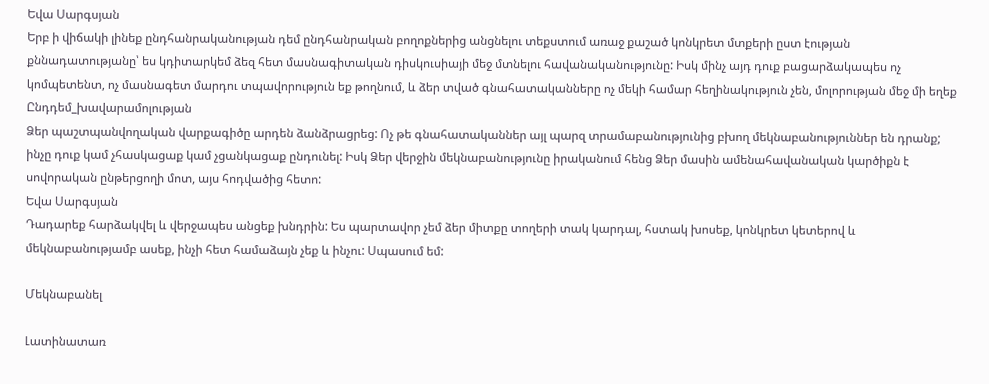Եվա Սարգսյան
Երբ ի վիճակի լինեք ընդհանրականության դեմ ընդհանրական բողոքներից անցնելու տեքստում առաջ քաշած կոնկրետ մտքերի ըստ էության քննադատությանը՝ ես կդիտարկեմ ձեզ հետ մասնագիտական դիսկուսիայի մեջ մտնելու հավանականությունը: Իսկ մինչ այդ դուք բացարձակապես ոչ կոմպետենտ, ոչ մասնագետ մարդու տպավորություն եք թողնում, և ձեր տված գնահատականները ոչ մեկի համար հեղինակություն չեն, մոլորության մեջ մի եղեք
Ընդդեմ_խավարամոլության
Ձեր պաշտպանվողական վարքագիծը արդեն ձանձրացրեց: Ոչ թե գնահատականներ այլ պարզ տրամաբանությունից բխող մեկնաբանություններ են դրանք; ինչը դուք կամ չհասկացաք կամ չցանկացաք ընդունել: Իսկ Ձեր վերջին մեկնաբանությունը իրականում հենց Ձեր մասին ամենահավանական կարծիքն է սովորական ընթերցողի մոտ, այս հոդվածից հետո:
Եվա Սարգսյան
Դադարեք հարձակվել և վերջապես անցեք խնդրին: Ես պարտավոր չեմ ձեր միտքը տողերի տակ կարդալ, հստակ խոսեք, կոնկրետ կետերով և մեկնաբանությամբ ասեք, ինչի հետ համաձայն չեք և ինչու: Սպասում եմ:

Մեկնաբանել

Լատինատառ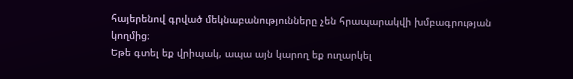հայերենով գրված մեկնաբանությունները չեն հրապարակվի խմբագրության կողմից։
Եթե գտել եք վրիպակ, ապա այն կարող եք ուղարկել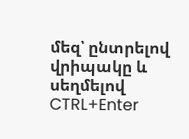մեզ՝ ընտրելով վրիպակը և սեղմելով CTRL+Enter